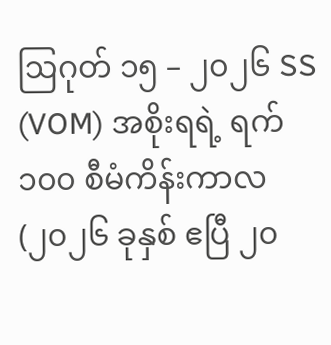ဩဂုတ် ၁၅ – ၂၀၂၆ SS (VOM) အစိုးရရဲ့ ရက် ၁၀၀ စီမံကိန်းကာလ (၂၀၂၆ ခုနှစ် ဧပြီ ၂၀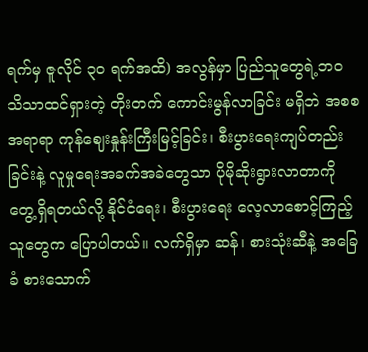ရက်မှ ဇူလိုင် ၃၀ ရက်အထိ) အလွန်မှာ ပြည်သူတွေရဲ့ဘဝ သိသာထင်ရှားတဲ့ တိုးတက် ကောင်းမွန်လာခြင်း မရှိဘဲ အစစအရာရာ ကုန်ဈေးနှုန်းကြီးမြင့်ခြင်း၊ စီးပွားရေးကျပ်တည်းခြင်းနဲ့ လူမှုရေးအခက်အခဲတွေသာ ပိုမိုဆိုးရွားလာတာကို တွေ့ရှိရတယ်လို့ နိုင်ငံရေး၊ စီးပွားရေး လေ့လာစောင့်ကြည့်သူတွေက ပြောပါတယ်။ လက်ရှိမှာ ဆန်၊ စားသုံးဆီနဲ့ အခြေခံ စားသောက်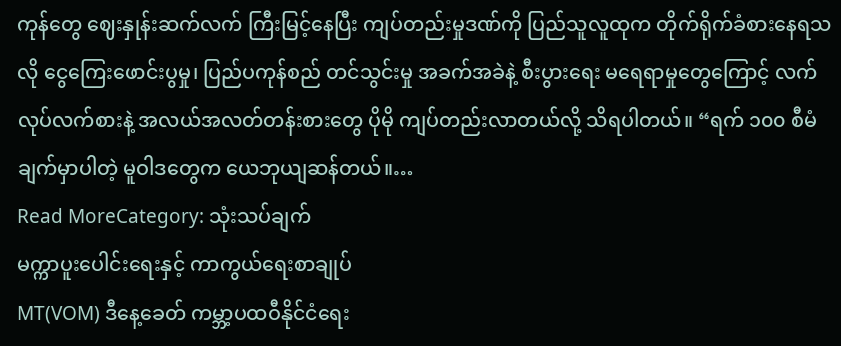ကုန်တွေ ဈေးနှုန်းဆက်လက် ကြီးမြင့်နေပြီး ကျပ်တည်းမှုဒဏ်ကို ပြည်သူလူထုက တိုက်ရိုက်ခံစားနေရသလို ငွေကြေးဖောင်းပွမှု၊ ပြည်ပကုန်စည် တင်သွင်းမှု အခက်အခဲနဲ့ စီးပွားရေး မရေရာမှုတွေကြောင့် လက်လုပ်လက်စားနဲ့ အလယ်အလတ်တန်းစားတွေ ပိုမို ကျပ်တည်းလာတယ်လို့ သိရပါတယ်။ “ရက် ၁၀၀ စီမံချက်မှာပါတဲ့ မူဝါဒတွေက ယေဘုယျဆန်တယ်။…
Read MoreCategory: သုံးသပ်ချက်
မက္ကာပူးပေါင်းရေးနှင့် ကာကွယ်ရေးစာချုပ်
MT(VOM) ဒီနေ့ခေတ် ကမ္ဘာ့ပထဝီနိုင်ငံရေး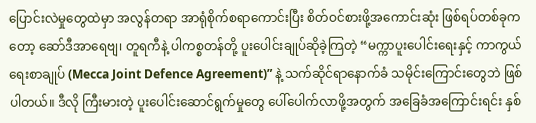ပြောင်းလဲမှုတွေထဲမှာ အလွန်တရာ အာရုံစိုက်စရာကောင်းပြီး စိတ်ဝင်စားဖို့အကောင်းဆုံး ဖြစ်ရပ်တစ်ခုကတော့ ဆော်ဒီအာရေဗျ၊ တူရကီနဲ့ ပါကစ္စတန်တို့ ပူးပေါင်းချုပ်ဆိုခဲ့ကြတဲ့ “မက္ကာပူးပေါင်းရေးနှင့် ကာကွယ်ရေးစာချုပ် (Mecca Joint Defence Agreement)” နဲ့ သက်ဆိုင်ရာနောက်ခံ သမိုင်းကြောင်းတွေဘဲ ဖြစ်ပါတယ်။ ဒီလို ကြီးမားတဲ့ ပူးပေါင်းဆောင်ရွက်မှုတွေ ပေါ်ပေါက်လာဖို့အတွက် အခြေခံအကြောင်းရင်း နှစ်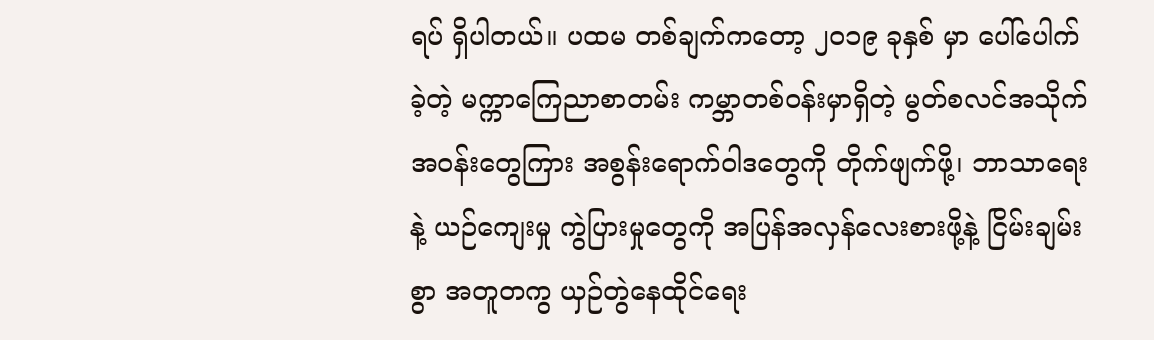ရပ် ရှိပါတယ်။ ပထမ တစ်ချက်ကတော့ ၂၀၁၉ ခုနှစ် မှာ ပေါ်ပေါက်ခဲ့တဲ့ မက္ကာကြေညာစာတမ်း ကမ္ဘာတစ်ဝန်းမှာရှိတဲ့ မွတ်စလင်အသိုက်အဝန်းတွေကြား အစွန်းရောက်ဝါဒတွေကို တိုက်ဖျက်ဖို့၊ ဘာသာရေးနဲ့ ယဉ်ကျေးမှု ကွဲပြားမှုတွေကို အပြန်အလှန်လေးစားဖို့နဲ့ ငြိမ်းချမ်းစွာ အတူတကွ ယှဉ်တွဲနေထိုင်ရေး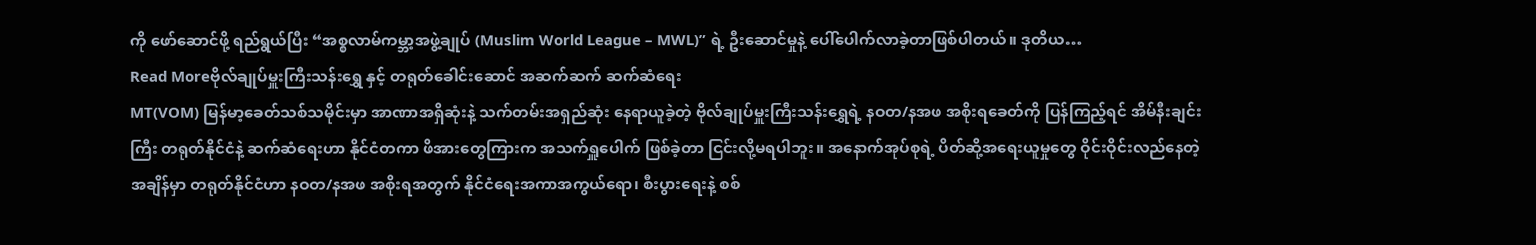ကို ဖော်ဆောင်ဖို့ ရည်ရွယ်ပြီး “အစ္စလာမ်ကမ္ဘာ့အဖွဲ့ချုပ် (Muslim World League – MWL)” ရဲ့ ဦးဆောင်မှုနဲ့ ပေါ်ပေါက်လာခဲ့တာဖြစ်ပါတယ်။ ဒုတိယ…
Read Moreဗိုလ်ချုပ်မှူးကြီးသန်းရွှေ နှင့် တရုတ်ခေါင်းဆောင် အဆက်ဆက် ဆက်ဆံရေး
MT(VOM) မြန်မာ့ခေတ်သစ်သမိုင်းမှာ အာဏာအရှိဆုံးနဲ့ သက်တမ်းအရှည်ဆုံး နေရာယူခဲ့တဲ့ ဗိုလ်ချုပ်မှူးကြီးသန်းရွှေရဲ့ နဝတ/နအဖ အစိုးရခေတ်ကို ပြန်ကြည့်ရင် အိမ်နီးချင်းကြီး တရုတ်နိုင်ငံနဲ့ ဆက်ဆံရေးဟာ နိုင်ငံတကာ ဖိအားတွေကြားက အသက်ရှူပေါက် ဖြစ်ခဲ့တာ ငြင်းလို့မရပါဘူး။ အနောက်အုပ်စုရဲ့ ပိတ်ဆို့အရေးယူမှုတွေ ဝိုင်းဝိုင်းလည်နေတဲ့ အချိန်မှာ တရုတ်နိုင်ငံဟာ နဝတ/နအဖ အစိုးရအတွက် နိုင်ငံရေးအကာအကွယ်ရော၊ စီးပွားရေးနဲ့ စစ်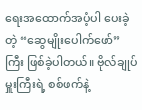ရေးအထောက်အပံ့ပါ ပေးခဲ့တဲ့ “ဆွေမျိုးပေါက်ဖော်” ကြီး ဖြစ်ခဲ့ပါတယ်။ ဗိုလ်ချုပ်မှူးကြီးရဲ့ စစ်ဖက်နဲ့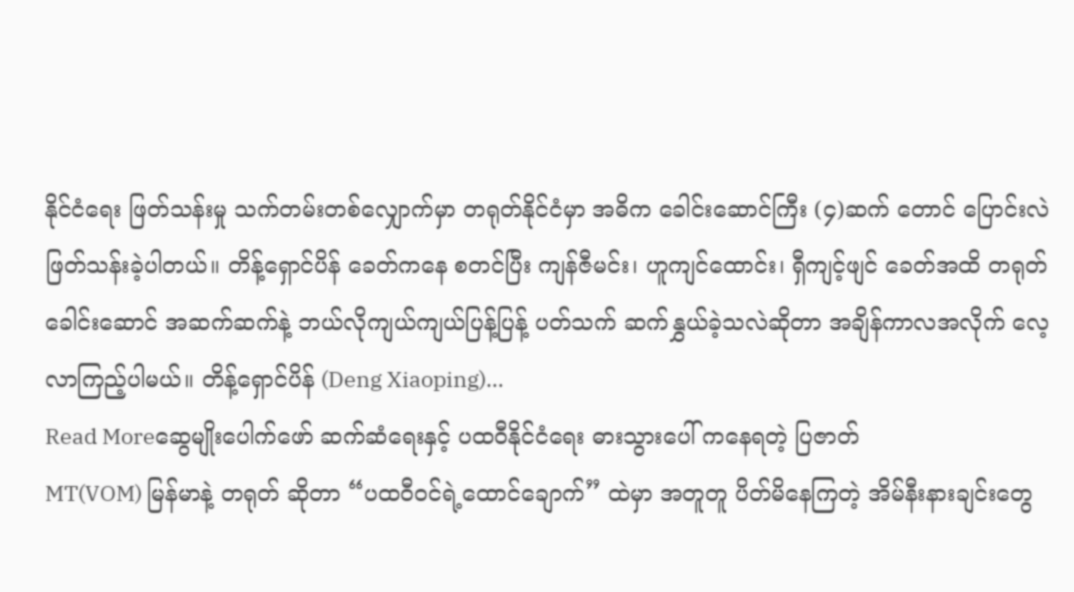နိုင်ငံရေး ဖြတ်သန်းမှု သက်တမ်းတစ်လျှောက်မှာ တရုတ်နိုင်ငံမှာ အဓိက ခေါင်းဆောင်ကြီး (၄)ဆက် တောင် ပြောင်းလဲ ဖြတ်သန်းခဲ့ပါတယ်။ တိန့်ရှောင်ပိန် ခေတ်ကနေ စတင်ပြီး ကျန်ဇီမင်း၊ ဟူကျင်ထောင်း၊ ရှီကျင့်ဖျင် ခေတ်အထိ တရုတ်ခေါင်းဆောင် အဆက်ဆက်နဲ့ ဘယ်လိုကျယ်ကျယ်ပြန့်ပြန့် ပတ်သက် ဆက်နွှယ်ခဲ့သလဲဆိုတာ အချိန်ကာလအလိုက် လေ့လာကြည့်ပါမယ်။ တိန့်ရှောင်ပိန် (Deng Xiaoping)…
Read Moreဆွေမျိုးပေါက်ဖော် ဆက်ဆံရေးနှင့် ပထဝီနိုင်ငံရေး ဓားသွားပေါ် ကနေရတဲ့ ပြဇာတ်
MT(VOM) မြန်မာနဲ့ တရုတ် ဆိုတာ “ပထဝီဝင်ရဲ့ထောင်ချောက်” ထဲမှာ အတူတူ ပိတ်မိနေကြတဲ့ အိမ်နီးနားချင်းတွေ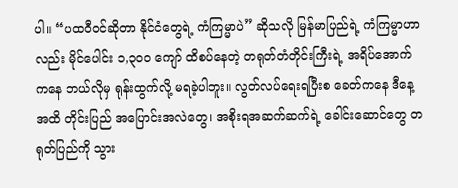ပါ။ “ပထဝီဝင်ဆိုတာ နိုင်ငံတွေရဲ့ ကံကြမ္မာပဲ” ဆိုသလို မြန်မာပြည်ရဲ့ ကံကြမ္မာဟာလည်း မိုင်ပေါင်း ၁,၃၀၀ ကျော် ထိစပ်နေတဲ့ တရုတ်တံတိုင်းကြီးရဲ့ အရိပ်အောက်ကနေ ဘယ်လိုမှ ရုန်းထွက်လို့ မရခဲ့ပါဘူး။ လွတ်လပ်ရေးရပြီးစ ခေတ်ကနေ ဒီနေ့အထိ တိုင်းပြည် အပြောင်းအလဲတွေ၊ အစိုးရအဆက်ဆက်ရဲ့ ခေါင်းဆောင်တွေ တရုတ်ပြည်ကို သွား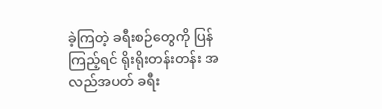ခဲ့ကြတဲ့ ခရီးစဉ်တွေကို ပြန်ကြည့်ရင် ရိုးရိုးတန်းတန်း အလည်အပတ် ခရီး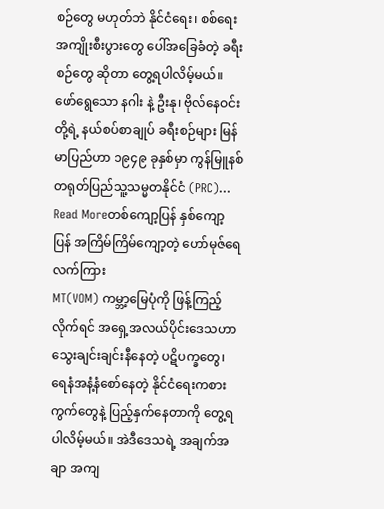စဉ်တွေ မဟုတ်ဘဲ နိုင်ငံရေး၊ စစ်ရေး အကျိုးစီးပွားတွေ ပေါ်အခြေခံတဲ့ ခရီးစဉ်တွေ ဆိုတာ တွေ့ရပါလိမ့်မယ်။ ဖော်ရွေသော နဂါး နဲ့ ဦးနု၊ ဗိုလ်နေဝင်းတို့ရဲ့ နယ်စပ်စာချုပ် ခရီးစဉ်များ မြန်မာပြည်ဟာ ၁၉၄၉ ခုနှစ်မှာ ကွန်မြူနစ် တရုတ်ပြည်သူ့သမ္မတနိုင်ငံ (PRC)…
Read Moreတစ်ကျော့ပြန် နှစ်ကျော့ပြန် အကြိမ်ကြိမ်ကျော့တဲ့ ဟော်မုဇ်ရေလက်ကြား
MT(VOM) ကမ္ဘာ့မြေပုံကို ဖြန့်ကြည့်လိုက်ရင် အရှေ့အလယ်ပိုင်းဒေသဟာ သွေးချင်းချင်းနီနေတဲ့ ပဋိပက္ခတွေ၊ ရေနံအနံ့နံစော်နေတဲ့ နိုင်ငံရေးကစားကွက်တွေနဲ့ ပြည့်နှက်နေတာကို တွေ့ရပါလိမ့်မယ်။ အဲဒီဒေသရဲ့ အချက်အချာ အကျ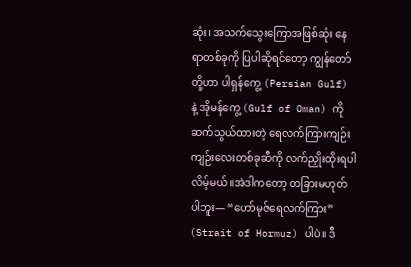ဆုံး၊ အသက်သွေးကြောအဖြစ်ဆုံး နေရာတစ်ခုကို ပြပါဆိုရင်တော့ ကျွန်တော်တို့ဟာ ပါရှန်ကွေ့ (Persian Gulf) နဲ့ အိုမန်ကွေ့ (Gulf of Oman) ကို ဆက်သွယ်ထားတဲ့ ရေလက်ကြားကျဉ်းကျဉ်းလေးတစ်ခုဆီကို လက်ညှိုးထိုးရပါလိမ့်မယ်။အဲဒါကတော့ တခြားမဟုတ်ပါဘူး— “ဟော်မုဇ်ရေလက်ကြား” (Strait of Hormuz) ပါပဲ။ ဒီ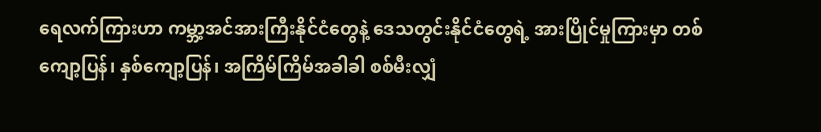ရေလက်ကြားဟာ ကမ္ဘာ့အင်အားကြီးနိုင်ငံတွေနဲ့ ဒေသတွင်းနိုင်ငံတွေရဲ့ အားပြိုင်မှုကြားမှာ တစ်ကျော့ပြန်၊ နှစ်ကျော့ပြန်၊ အကြိမ်ကြိမ်အခါခါ စစ်မီးလျှံ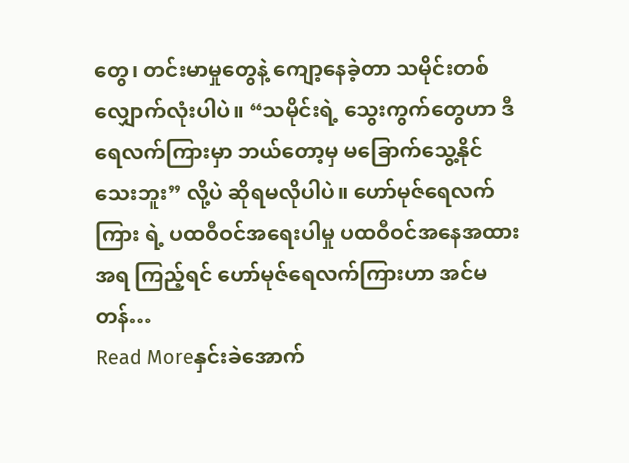တွေ၊ တင်းမာမှုတွေနဲ့ ကျော့နေခဲ့တာ သမိုင်းတစ်လျှောက်လုံးပါပဲ။ “သမိုင်းရဲ့ သွေးကွက်တွေဟာ ဒီရေလက်ကြားမှာ ဘယ်တော့မှ မခြောက်သွေ့နိုင်သေးဘူး” လို့ပဲ ဆိုရမလိုပါပဲ။ ဟော်မုဇ်ရေလက်ကြား ရဲ့ ပထဝီဝင်အရေးပါမှု ပထဝီဝင်အနေအထားအရ ကြည့်ရင် ဟော်မုဇ်ရေလက်ကြားဟာ အင်မတန်…
Read Moreနှင်းခဲအောက်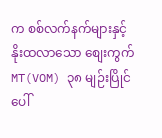က စစ်လက်နက်များနှင့် နိုးထလာသော စျေးကွက်
MT(VOM) ၃၈ မျဉ်းပြိုင်ပေါ်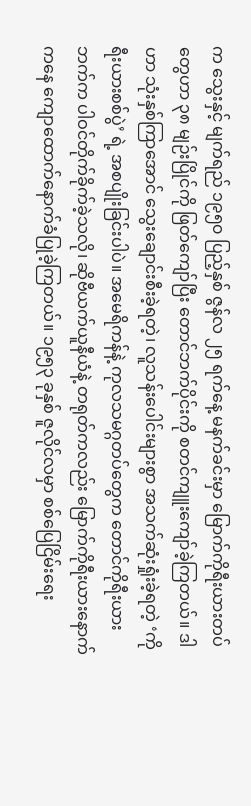က သွေးနှင့် မျက်ရည် ၁၉၅၀ ပြည့်နှစ် ဇွန်လ ၂၅ ရက်နေ့ မနက်ခင်းမှာ မြောက်ကိုရီးယားတပ်တွေဟာ ၃၈ မျဉ်းပြိုင်ကို ဖြတ်ကျော်ပြီး တောင်ဘက်ပိုင်းကို စတင်ကျူးကျော်ခဲ့ကြတယ်။ ဒါဟာ သုံးနှစ်ကြာအောင် သွေးချောင်းစီးခဲ့ရတဲ့၊ လူသန်းပေါင်းများစွာ အသက်ဆုံးရှုံးခဲ့ရတဲ့ ‘ကိုရီးယားစစ်ပွဲ’ ရဲ့ အစပျိုးခြင်းပါပဲ။ အမေရိကန်နဲ့ ကုလသမဂ္ဂတပ်တွေက တောင်ကိုရီးယားဘက်က ပါဝင်တိုက်ခိုက်ခဲ့သလို၊ ဆိုဗီယက်ယူနီယံနဲ့ တရုတ်ကလည်း မြောက်ကိုရီးယားနောက်ကနေ ကျောထောက်နောက်ခံပြုခဲ့ကြတယ်။ ၁၉၅၃ ခုနှစ် ဇူလိုင်လမှာ စစ်ပြေငြိမ်းရေး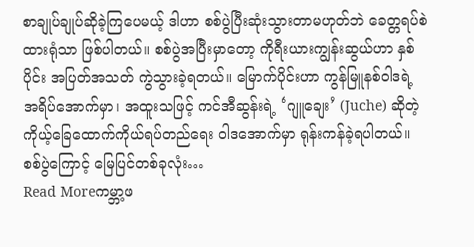စာချုပ်ချုပ်ဆိုခဲ့ကြပေမယ့် ဒါဟာ စစ်ပွဲပြီးဆုံးသွားတာမဟုတ်ဘဲ ခေတ္တရပ်စဲထားရုံသာ ဖြစ်ပါတယ်။ စစ်ပွဲအပြီးမှာတော့ ကိုရီးယားကျွန်းဆွယ်ဟာ နှစ်ပိုင်း အပြတ်အသတ် ကွဲသွားခဲ့ရတယ်။ မြောက်ပိုင်းဟာ ကွန်မြူနစ်ဝါဒရဲ့ အရိပ်အောက်မှာ၊ အထူးသဖြင့် ကင်အီဆွန်းရဲ့ ‘ဂျူချေး’ (Juche) ဆိုတဲ့ ကိုယ့်ခြေထောက်ကိုယ်ရပ်တည်ရေး ဝါဒအောက်မှာ ရုန်းကန်ခဲ့ရပါတယ်။ စစ်ပွဲကြောင့် မြေပြင်တစ်ခုလုံး…
Read Moreကမ္ဘာ့ဖ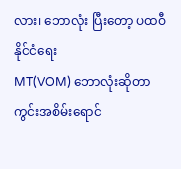လား၊ ဘောလုံး ပြီးတော့ ပထဝီနိုင်ငံရေး
MT(VOM) ဘောလုံးဆိုတာ ကွင်းအစိမ်းရောင်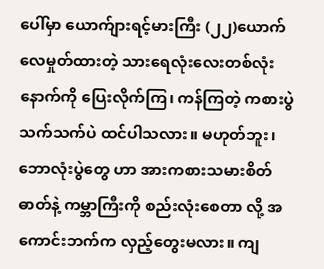ပေါ်မှာ ယောက်ျားရင့်မားကြီး (၂၂)ယောက် လေမှုတ်ထားတဲ့ သားရေလုံးလေးတစ်လုံးနောက်ကို ပြေးလိုက်ကြ၊ ကန်ကြတဲ့ ကစားပွဲသက်သက်ပဲ ထင်ပါသလား။ မဟုတ်ဘူး၊ ဘောလုံးပွဲတွေ ဟာ အားကစားသမားစိတ်ဓာတ်နဲ့ ကမ္ဘာကြီးကို စည်းလုံးစေတာ လို့ အကောင်းဘက်က လှည့်တွေးမလား။ ကျ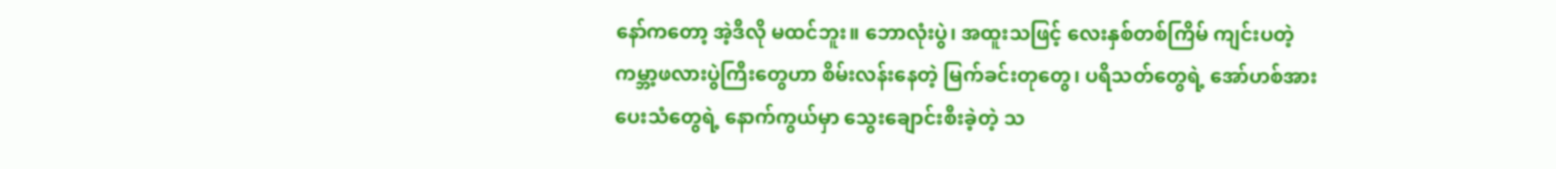နော်ကတော့ အဲ့ဒီလို မထင်ဘူး။ ဘောလုံးပွဲ၊ အထူးသဖြင့် လေးနှစ်တစ်ကြိမ် ကျင်းပတဲ့ ကမ္ဘာ့ဖလားပွဲကြီးတွေဟာ စိမ်းလန်းနေတဲ့ မြက်ခင်းတုတွေ၊ ပရိသတ်တွေရဲ့ အော်ဟစ်အားပေးသံတွေရဲ့ နောက်ကွယ်မှာ သွေးချောင်းစီးခဲ့တဲ့ သ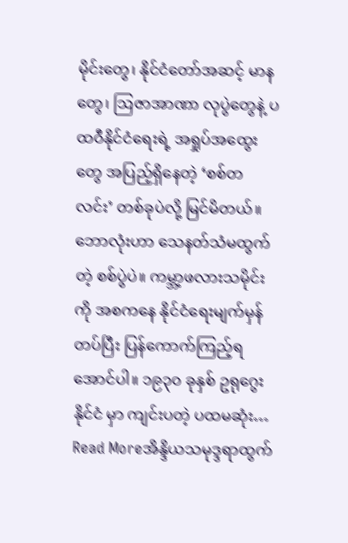မိုင်းတွေ၊ နိုင်ငံတော်အဆင့် မာနတွေ၊ ဩဇာအာဏာ လုပွဲတွေနဲ့ ပထဝီနိုင်ငံရေးရဲ့ အရှုပ်အထွေးတွေ အပြည့်ရှိနေတဲ့ ‘စစ်တလင်း’ တစ်ခုပဲလို့ မြင်မိတယ်။ ဘောလုံးဟာ သေနတ်သံမထွက်တဲ့ စစ်ပွဲပဲ။ ကမ္ဘာ့ဖလားသမိုင်းကို အစကနေ နိုင်ငံရေးမျက်မှန်တပ်ပြီး ပြန်ကောက်ကြည့်ရအောင်ပါ။ ၁၉၃၀ ခုနှစ် ဥရုဂွေး နိုင်ငံ မှာ ကျင်းပတဲ့ ပထမဆုံး…
Read Moreအိန္ဒိယသမုဒ္ဒရာထွက်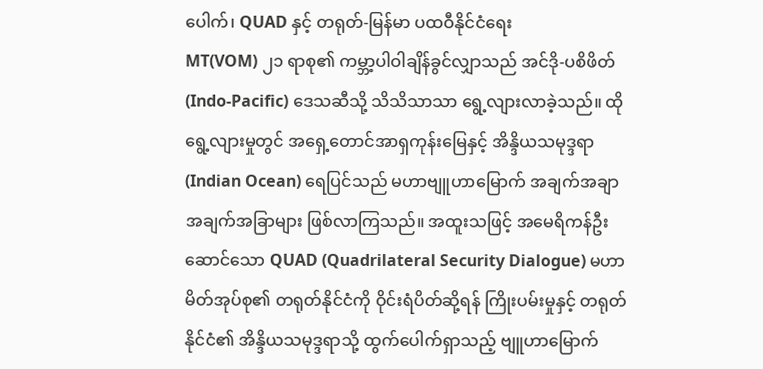ပေါက်၊ QUAD နှင့် တရုတ်-မြန်မာ ပထဝီနိုင်ငံရေး
MT(VOM) ၂၁ ရာစု၏ ကမ္ဘာ့ပါဝါချိန်ခွင်လျှာသည် အင်ဒို-ပစိဖိတ် (Indo-Pacific) ဒေသဆီသို့ သိသိသာသာ ရွေ့လျားလာခဲ့သည်။ ထိုရွေ့လျားမှုတွင် အရှေ့တောင်အာရှကုန်းမြေနှင့် အိန္ဒိယသမုဒ္ဒရာ (Indian Ocean) ရေပြင်သည် မဟာဗျူဟာမြောက် အချက်အချာ အချက်အခြာများ ဖြစ်လာကြသည်။ အထူးသဖြင့် အမေရိကန်ဦးဆောင်သော QUAD (Quadrilateral Security Dialogue) မဟာမိတ်အုပ်စု၏ တရုတ်နိုင်ငံကို ဝိုင်းရံပိတ်ဆို့ရန် ကြိုးပမ်းမှုနှင့် တရုတ်နိုင်ငံ၏ အိန္ဒိယသမုဒ္ဒရာသို့ ထွက်ပေါက်ရှာသည့် ဗျူဟာမြောက်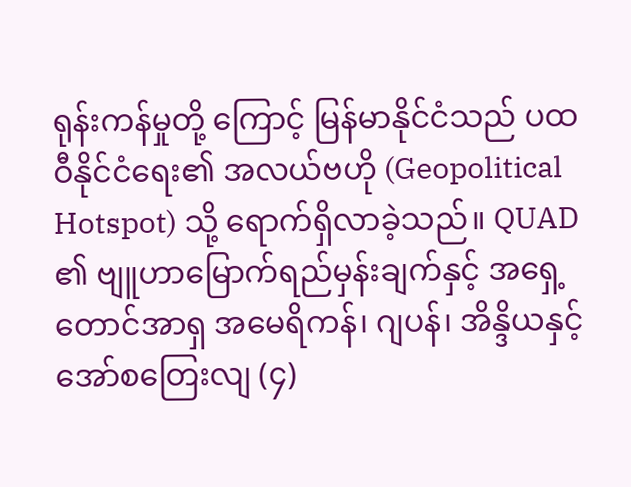ရုန်းကန်မှုတို့ ကြောင့် မြန်မာနိုင်ငံသည် ပထဝီနိုင်ငံရေး၏ အလယ်ဗဟို (Geopolitical Hotspot) သို့ ရောက်ရှိလာခဲ့သည်။ QUAD ၏ ဗျူဟာမြောက်ရည်မှန်းချက်နှင့် အရှေ့တောင်အာရှ အမေရိကန်၊ ဂျပန်၊ အိန္ဒိယနှင့် အော်စတြေးလျ (၄)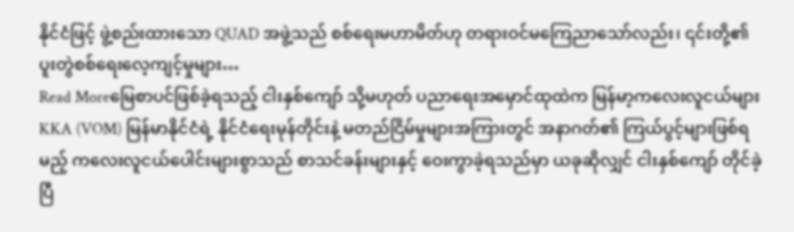နိုင်ငံဖြင့် ဖွဲ့စည်းထားသော QUAD အဖွဲ့သည် စစ်ရေးမဟာမိတ်ဟု တရားဝင်မကြေညာသော်လည်း၊ ၎င်းတို့၏ ပူးတွဲစစ်ရေးလေ့ကျင့်မှုများ…
Read Moreမြေစာပင်ဖြစ်ခဲ့ရသည့် ငါးနှစ်ကျော် သို့မဟုတ် ပညာရေးအမှောင်ထုထဲက မြန်မာ့ကလေးလူငယ်များ
KKA (VOM) မြန်မာနိုင်ငံရဲ့ နိုင်ငံရေးမုန်တိုင်းနဲ့ မတည်ငြိမ်မှုများအကြားတွင် အနာဂတ်၏ ကြယ်ပွင့်များဖြစ်ရမည့် ကလေးလူငယ်ပေါင်းများစွာသည် စာသင်ခန်းများနှင့် ဝေးကွာခဲ့ရသည်မှာ ယခုဆိုလျှင် ငါးနှစ်ကျော် တိုင်ခဲ့ပြီ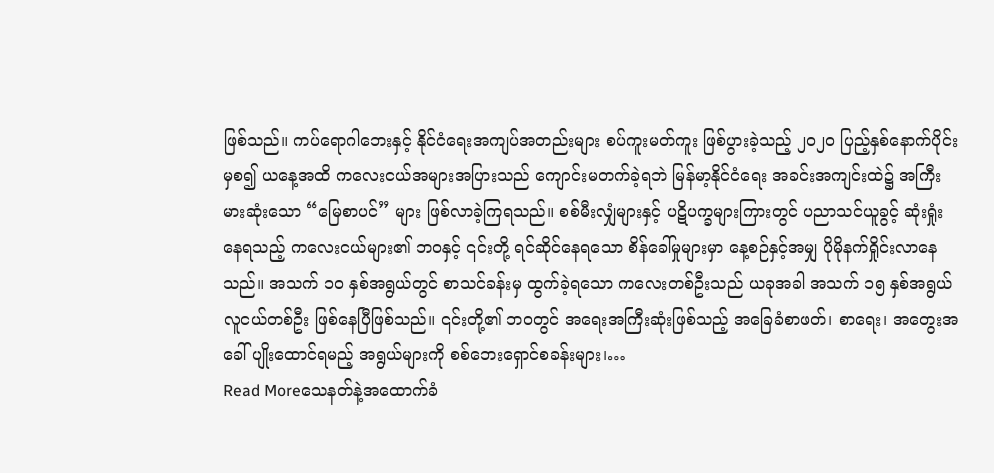ဖြစ်သည်။ ကပ်ရောဂါဘေးနှင့် နိုင်ငံရေးအကျပ်အတည်းများ စပ်ကူးမတ်ကူး ဖြစ်ပွားခဲ့သည့် ၂၀၂၀ ပြည့်နှစ်နောက်ပိုင်းမှစ၍ ယနေ့အထိ ကလေးငယ်အများအပြားသည် ကျောင်းမတက်ခဲ့ရဘဲ မြန်မာ့နိုင်ငံရေး အခင်းအကျင်းထဲ၌ အကြီးမားဆုံးသော “မြေစာပင်” များ ဖြစ်လာခဲ့ကြရသည်။ စစ်မီးလျှံများနှင့် ပဋိပက္ခများကြားတွင် ပညာသင်ယူခွင့် ဆုံးရှုံးနေရသည့် ကလေးငယ်များ၏ ဘဝနှင့် ၎င်းတို့ ရင်ဆိုင်နေရသော စိန်ခေါ်မှုများမှာ နေ့စဉ်နှင့်အမျှ ပိုမိုနက်ရှိုင်းလာနေသည်။ အသက် ၁၀ နှစ်အရွယ်တွင် စာသင်ခန်းမှ ထွက်ခဲ့ရသော ကလေးတစ်ဦးသည် ယခုအခါ အသက် ၁၅ နှစ်အရွယ် လူငယ်တစ်ဦး ဖြစ်နေပြီဖြစ်သည်။ ၎င်းတို့၏ ဘဝတွင် အရေးအကြီးဆုံးဖြစ်သည့် အခြေခံစာဖတ်၊ စာရေး၊ အတွေးအခေါ် ပျိုးထောင်ရမည့် အရွယ်များကို စစ်ဘေးရှောင်စခန်းများ၊…
Read Moreသေနတ်နဲ့အထောက်ခံ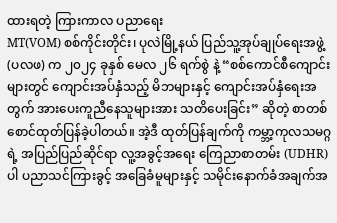ထားရတဲ့ ကြားကာလ ပညာရေး
MT(VOM) စစ်ကိုင်းတိုင်း၊ ပုလဲမြို့နယ် ပြည်သူ့အုပ်ချုပ်ရေးအဖွဲ့ (ပလဖ) က ၂၀၂၄ ခုနှစ် မေလ ၂၆ ရက်စွဲ နဲ့ “စစ်ကောင်စီကျောင်းများတွင် ကျောင်းအပ်နှံသည့် မိဘများနှင့် ကျောင်းအပ်နှံရေးအတွက် အားပေးကူညီနေသူများအား သတိပေးခြင်း” ဆိုတဲ့ စာတစ်စောင်ထုတ်ပြန်ခဲ့ပါတယ်။ အဲ့ဒီ ထုတ်ပြန်ချက်ကို ကမ္ဘာ့ကုလသမဂ္ဂရဲ့ အပြည်ပြည်ဆိုင်ရာ လူ့အခွင့်အရေး ကြေညာစာတမ်း (UDHR) ပါ ပညာသင်ကြားခွင့် အခြေခံမူများနှင့် သမိုင်းနောက်ခံအချက်အ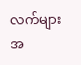လက်များအ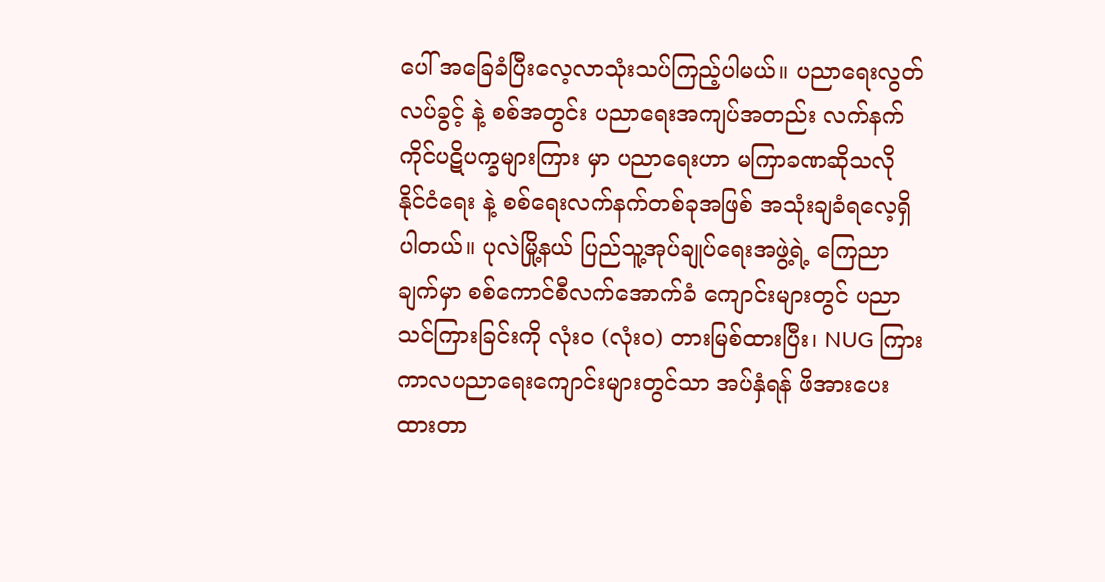ပေါ် အခြေခံပြီးလေ့လာသုံးသပ်ကြည့်ပါမယ်။ ပညာရေးလွတ်လပ်ခွင့် နဲ့ စစ်အတွင်း ပညာရေးအကျပ်အတည်း လက်နက်ကိုင်ပဋိပက္ခများကြား မှာ ပညာရေးဟာ မကြာခဏဆိုသလို နိုင်ငံရေး နဲ့ စစ်ရေးလက်နက်တစ်ခုအဖြစ် အသုံးချခံရလေ့ရှိပါတယ်။ ပုလဲမြို့နယ် ပြည်သူ့အုပ်ချုပ်ရေးအဖွဲ့ရဲ့ ကြေညာချက်မှာ စစ်ကောင်စီလက်အောက်ခံ ကျောင်းများတွင် ပညာသင်ကြားခြင်းကို လုံးဝ (လုံးဝ) တားမြစ်ထားပြီး၊ NUG ကြားကာလပညာရေးကျောင်းများတွင်သာ အပ်နှံရန် ဖိအားပေးထားတာ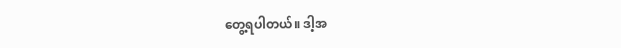တွေ့ရပါတယ်။ ဒါ့အ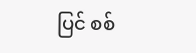ပြင် စစ်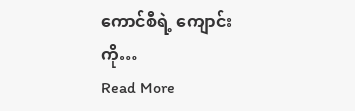ကောင်စီရဲ့ ကျောင်းကို…
Read More